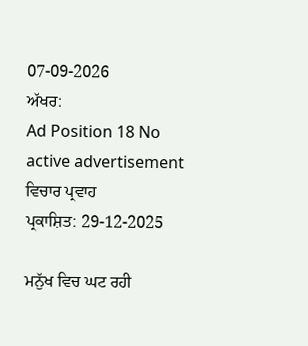07-09-2026
ਅੱਖਰ:
Ad Position 18 No active advertisement
ਵਿਚਾਰ ਪ੍ਰਵਾਹ
ਪ੍ਰਕਾਸ਼ਿਤ: 29-12-2025

ਮਨੁੱਖ ਵਿਚ ਘਟ ਰਹੀ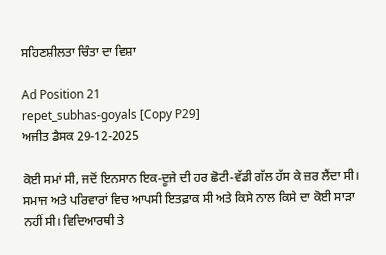ਸਹਿਣਸ਼ੀਲਤਾ ਚਿੰਤਾ ਦਾ ਵਿਸ਼ਾ

Ad Position 21
repet_subhas-goyals [Copy P29]
ਅਜੀਤ ਡੈਸਕ 29-12-2025

ਕੋਈ ਸਮਾਂ ਸੀ, ਜਦੋਂ ਇਨਸਾਨ ਇਕ-ਦੂਜੇ ਦੀ ਹਰ ਛੋਟੀ-ਵੱਡੀ ਗੱਲ ਹੱਸ ਕੇ ਜ਼ਰ ਲੈਂਦਾ ਸੀ। ਸਮਾਜ ਅਤੇ ਪਰਿਵਾਰਾਂ ਵਿਚ ਆਪਸੀ ਇਤਫ਼ਾਕ ਸੀ ਅਤੇ ਕਿਸੇ ਨਾਲ ਕਿਸੇ ਦਾ ਕੋਈ ਸਾੜਾ ਨਹੀਂ ਸੀ। ਵਿਦਿਆਰਥੀ ਤੇ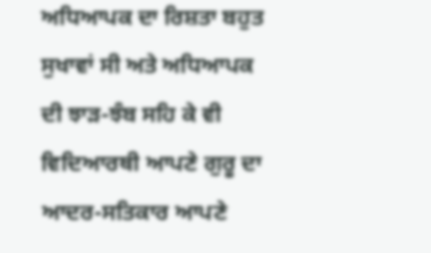ਅਧਿਆਪਕ ਦਾ ਰਿਸ਼ਤਾ ਬਹੁਤ ਸੁਖਾਵਾਂ ਸੀ ਅਤੇ ਅਧਿਆਪਕ ਦੀ ਝਾੜ-ਝੰਬ ਸਹਿ ਕੇ ਵੀ ਵਿਦਿਆਰਥੀ ਆਪਣੇ ਗੁਰੂ ਦਾ ਆਦਰ-ਸਤਿਕਾਰ ਆਪਣੇ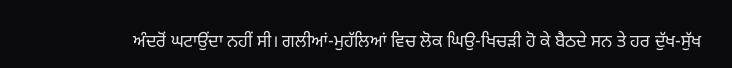ਅੰਦਰੋਂ ਘਟਾਉਂਦਾ ਨਹੀਂ ਸੀ। ਗਲੀਆਂ-ਮੁਹੱਲਿਆਂ ਵਿਚ ਲੋਕ ਘਿਉ-ਖਿਚੜੀ ਹੋ ਕੇ ਬੈਠਦੇ ਸਨ ਤੇ ਹਰ ਦੁੱਖ-ਸੁੱਖ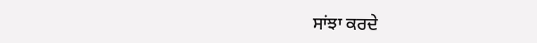ਸਾਂਝਾ ਕਰਦੇ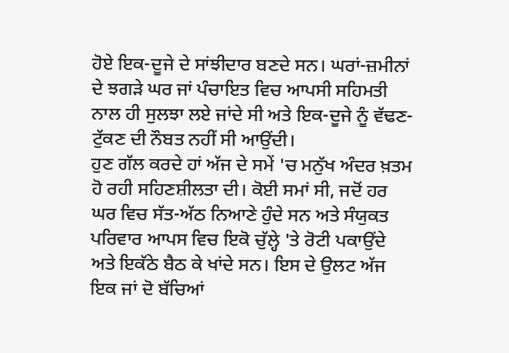ਹੋਏ ਇਕ-ਦੂਜੇ ਦੇ ਸਾਂਝੀਦਾਰ ਬਣਦੇ ਸਨ। ਘਰਾਂ-ਜ਼ਮੀਨਾਂ ਦੇ ਝਗੜੇ ਘਰ ਜਾਂ ਪੰਚਾਇਤ ਵਿਚ ਆਪਸੀ ਸਹਿਮਤੀ ਨਾਲ ਹੀ ਸੁਲਝਾ ਲਏ ਜਾਂਦੇ ਸੀ ਅਤੇ ਇਕ-ਦੂਜੇ ਨੂੰ ਵੱਢਣ-ਟੁੱਕਣ ਦੀ ਨੌਬਤ ਨਹੀਂ ਸੀ ਆਉਂਦੀ।
ਹੁਣ ਗੱਲ ਕਰਦੇ ਹਾਂ ਅੱਜ ਦੇ ਸਮੇਂ 'ਚ ਮਨੁੱਖ ਅੰਦਰ ਖ਼ਤਮ ਹੋ ਰਹੀ ਸਹਿਣਸ਼ੀਲਤਾ ਦੀ। ਕੋਈ ਸਮਾਂ ਸੀ, ਜਦੋਂ ਹਰ ਘਰ ਵਿਚ ਸੱਤ-ਅੱਠ ਨਿਆਣੇ ਹੁੰਦੇ ਸਨ ਅਤੇ ਸੰਯੁਕਤ ਪਰਿਵਾਰ ਆਪਸ ਵਿਚ ਇਕੋ ਚੁੱਲ੍ਹੇ 'ਤੇ ਰੋਟੀ ਪਕਾਉਂਦੇ ਅਤੇ ਇਕੱਠੇ ਬੈਠ ਕੇ ਖਾਂਦੇ ਸਨ। ਇਸ ਦੇ ਉਲਟ ਅੱਜ ਇਕ ਜਾਂ ਦੋ ਬੱਚਿਆਂ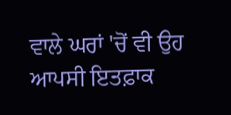ਵਾਲੇ ਘਰਾਂ 'ਚੋਂ ਵੀ ਉਹ ਆਪਸੀ ਇਤਫ਼ਾਕ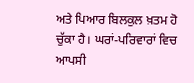ਅਤੇ ਪਿਆਰ ਬਿਲਕੁਲ ਖ਼ਤਮ ਹੋ ਚੁੱਕਾ ਹੈ। ਘਰਾਂ-ਪਰਿਵਾਰਾਂ ਵਿਚ ਆਪਸੀ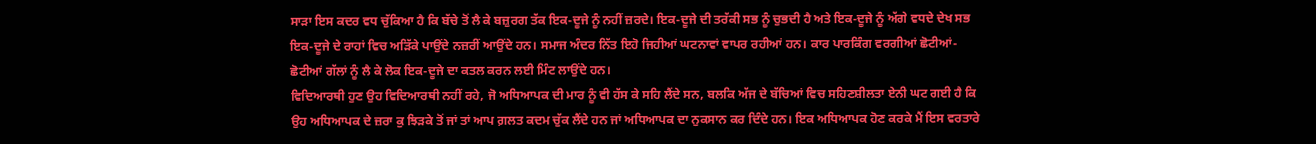ਸਾੜਾ ਇਸ ਕਦਰ ਵਧ ਚੁੱਕਿਆ ਹੈ ਕਿ ਬੱਚੇ ਤੋਂ ਲੈ ਕੇ ਬਜ਼ੁਰਗ ਤੱਕ ਇਕ-ਦੂਜੇ ਨੂੰ ਨਹੀਂ ਜ਼ਰਦੇ। ਇਕ-ਦੂਜੇ ਦੀ ਤਰੱਕੀ ਸਭ ਨੂੰ ਚੁਭਦੀ ਹੈ ਅਤੇ ਇਕ-ਦੂਜੇ ਨੂੰ ਅੱਗੇ ਵਧਦੇ ਦੇਖ ਸਭ ਇਕ-ਦੂਜੇ ਦੇ ਰਾਹਾਂ ਵਿਚ ਅੜਿੱਕੇ ਪਾਉਂਦੇ ਨਜ਼ਰੀਂ ਆਉਂਦੇ ਹਨ। ਸਮਾਜ ਅੰਦਰ ਨਿੱਤ ਇਹੋ ਜਿਹੀਆਂ ਘਟਨਾਵਾਂ ਵਾਪਰ ਰਹੀਆਂ ਹਨ। ਕਾਰ ਪਾਰਕਿੰਗ ਵਰਗੀਆਂ ਛੋਟੀਆਂ-ਛੋਟੀਆਂ ਗੱਲਾਂ ਨੂੰ ਲੈ ਕੇ ਲੋਕ ਇਕ-ਦੂਜੇ ਦਾ ਕਤਲ ਕਰਨ ਲਈ ਮਿੰਟ ਲਾਉਂਦੇ ਹਨ।
ਵਿਦਿਆਰਥੀ ਹੁਣ ਉਹ ਵਿਦਿਆਰਥੀ ਨਹੀਂ ਰਹੇ, ਜੋ ਅਧਿਆਪਕ ਦੀ ਮਾਰ ਨੂੰ ਵੀ ਹੱਸ ਕੇ ਸਹਿ ਲੈਂਦੇ ਸਨ, ਬਲਕਿ ਅੱਜ ਦੇ ਬੱਚਿਆਂ ਵਿਚ ਸਹਿਣਸ਼ੀਲਤਾ ਏਨੀ ਘਟ ਗਈ ਹੈ ਕਿ ਉਹ ਅਧਿਆਪਕ ਦੇ ਜ਼ਰਾ ਕੁ ਝਿੜਕੇ ਤੋਂ ਜਾਂ ਤਾਂ ਆਪ ਗ਼ਲਤ ਕਦਮ ਚੁੱਕ ਲੈਂਦੇ ਹਨ ਜਾਂ ਅਧਿਆਪਕ ਦਾ ਨੁਕਸਾਨ ਕਰ ਦਿੰਦੇ ਹਨ। ਇਕ ਅਧਿਆਪਕ ਹੋਣ ਕਰਕੇ ਮੈਂ ਇਸ ਵਰਤਾਰੇ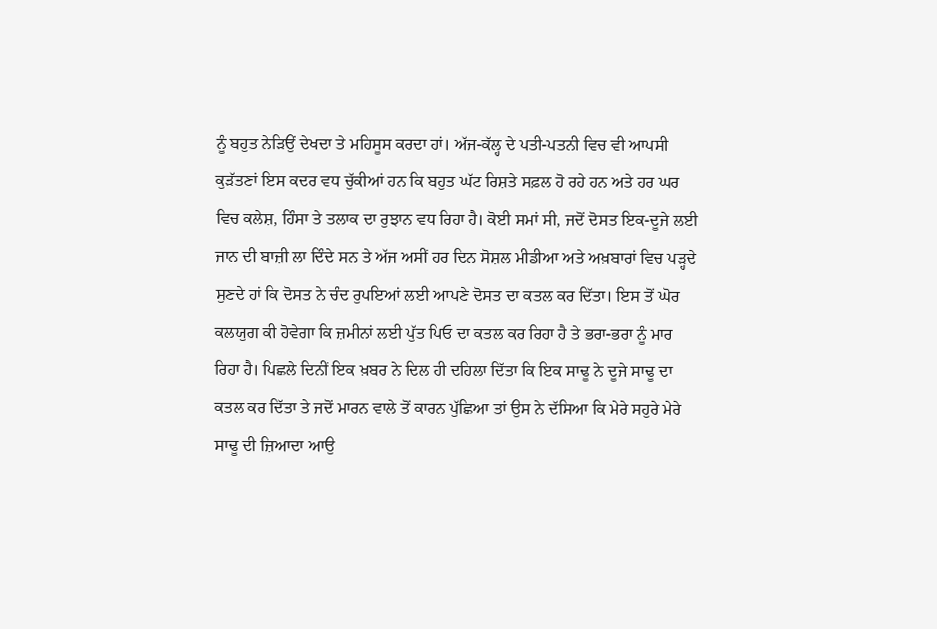ਨੂੰ ਬਹੁਤ ਨੇੜਿਉਂ ਦੇਖਦਾ ਤੇ ਮਹਿਸੂਸ ਕਰਦਾ ਹਾਂ। ਅੱਜ-ਕੱਲ੍ਹ ਦੇ ਪਤੀ-ਪਤਨੀ ਵਿਚ ਵੀ ਆਪਸੀ ਕੁੜੱਤਣਾਂ ਇਸ ਕਦਰ ਵਧ ਚੁੱਕੀਆਂ ਹਨ ਕਿ ਬਹੁਤ ਘੱਟ ਰਿਸ਼ਤੇ ਸਫ਼ਲ ਹੋ ਰਹੇ ਹਨ ਅਤੇ ਹਰ ਘਰ ਵਿਚ ਕਲੇਸ਼, ਹਿੰਸਾ ਤੇ ਤਲਾਕ ਦਾ ਰੁਝਾਨ ਵਧ ਰਿਹਾ ਹੈ। ਕੋਈ ਸਮਾਂ ਸੀ, ਜਦੋਂ ਦੋਸਤ ਇਕ-ਦੂਜੇ ਲਈ ਜਾਨ ਦੀ ਬਾਜ਼ੀ ਲਾ ਦਿੰਦੇ ਸਨ ਤੇ ਅੱਜ ਅਸੀਂ ਹਰ ਦਿਨ ਸੋਸ਼ਲ ਮੀਡੀਆ ਅਤੇ ਅਖ਼ਬਾਰਾਂ ਵਿਚ ਪੜ੍ਹਦੇ ਸੁਣਦੇ ਹਾਂ ਕਿ ਦੋਸਤ ਨੇ ਚੰਦ ਰੁਪਇਆਂ ਲਈ ਆਪਣੇ ਦੋਸਤ ਦਾ ਕਤਲ ਕਰ ਦਿੱਤਾ। ਇਸ ਤੋਂ ਘੋਰ ਕਲਯੁਗ ਕੀ ਹੋਵੇਗਾ ਕਿ ਜ਼ਮੀਨਾਂ ਲਈ ਪੁੱਤ ਪਿਓ ਦਾ ਕਤਲ ਕਰ ਰਿਹਾ ਹੈ ਤੇ ਭਰਾ-ਭਰਾ ਨੂੰ ਮਾਰ ਰਿਹਾ ਹੈ। ਪਿਛਲੇ ਦਿਨੀਂ ਇਕ ਖ਼ਬਰ ਨੇ ਦਿਲ ਹੀ ਦਹਿਲਾ ਦਿੱਤਾ ਕਿ ਇਕ ਸਾਢੂ ਨੇ ਦੂਜੇ ਸਾਢੂ ਦਾ ਕਤਲ ਕਰ ਦਿੱਤਾ ਤੇ ਜਦੋਂ ਮਾਰਨ ਵਾਲੇ ਤੋਂ ਕਾਰਨ ਪੁੱਛਿਆ ਤਾਂ ਉਸ ਨੇ ਦੱਸਿਆ ਕਿ ਮੇਰੇ ਸਹੁਰੇ ਮੇਰੇ ਸਾਢੂ ਦੀ ਜ਼ਿਆਦਾ ਆਉ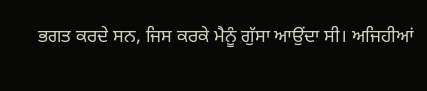ਭਗਤ ਕਰਦੇ ਸਨ, ਜਿਸ ਕਰਕੇ ਮੈਨੂੰ ਗੁੱਸਾ ਆਉਂਦਾ ਸੀ। ਅਜਿਹੀਆਂ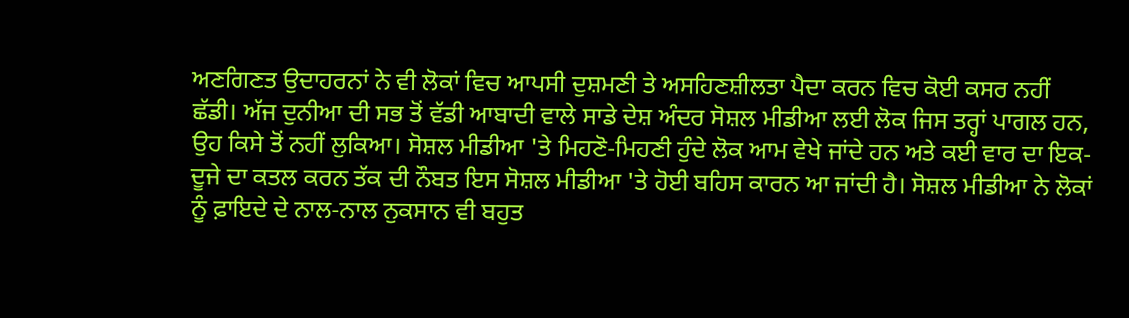ਅਣਗਿਣਤ ਉਦਾਹਰਨਾਂ ਨੇ ਵੀ ਲੋਕਾਂ ਵਿਚ ਆਪਸੀ ਦੁਸ਼ਮਣੀ ਤੇ ਅਸਹਿਣਸ਼ੀਲਤਾ ਪੈਦਾ ਕਰਨ ਵਿਚ ਕੋਈ ਕਸਰ ਨਹੀਂ ਛੱਡੀ। ਅੱਜ ਦੁਨੀਆ ਦੀ ਸਭ ਤੋਂ ਵੱਡੀ ਆਬਾਦੀ ਵਾਲੇ ਸਾਡੇ ਦੇਸ਼ ਅੰਦਰ ਸੋਸ਼ਲ ਮੀਡੀਆ ਲਈ ਲੋਕ ਜਿਸ ਤਰ੍ਹਾਂ ਪਾਗਲ ਹਨ, ਉਹ ਕਿਸੇ ਤੋਂ ਨਹੀਂ ਲੁਕਿਆ। ਸੋਸ਼ਲ ਮੀਡੀਆ 'ਤੇ ਮਿਹਣੋ-ਮਿਹਣੀ ਹੁੰਦੇ ਲੋਕ ਆਮ ਵੇਖੇ ਜਾਂਦੇ ਹਨ ਅਤੇ ਕਈ ਵਾਰ ਦਾ ਇਕ-ਦੂਜੇ ਦਾ ਕਤਲ ਕਰਨ ਤੱਕ ਦੀ ਨੌਬਤ ਇਸ ਸੋਸ਼ਲ ਮੀਡੀਆ 'ਤੇ ਹੋਈ ਬਹਿਸ ਕਾਰਨ ਆ ਜਾਂਦੀ ਹੈ। ਸੋਸ਼ਲ ਮੀਡੀਆ ਨੇ ਲੋਕਾਂ ਨੂੰ ਫ਼ਾਇਦੇ ਦੇ ਨਾਲ-ਨਾਲ ਨੁਕਸਾਨ ਵੀ ਬਹੁਤ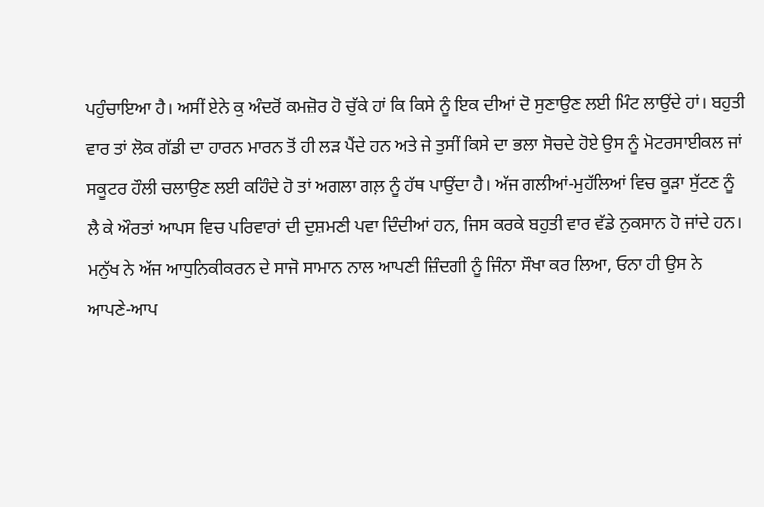ਪਹੁੰਚਾਇਆ ਹੈ। ਅਸੀਂ ਏਨੇ ਕੁ ਅੰਦਰੋਂ ਕਮਜ਼ੋਰ ਹੋ ਚੁੱਕੇ ਹਾਂ ਕਿ ਕਿਸੇ ਨੂੰ ਇਕ ਦੀਆਂ ਦੋ ਸੁਣਾਉਣ ਲਈ ਮਿੰਟ ਲਾਉਂਦੇ ਹਾਂ। ਬਹੁਤੀ ਵਾਰ ਤਾਂ ਲੋਕ ਗੱਡੀ ਦਾ ਹਾਰਨ ਮਾਰਨ ਤੋਂ ਹੀ ਲੜ ਪੈਂਦੇ ਹਨ ਅਤੇ ਜੇ ਤੁਸੀਂ ਕਿਸੇ ਦਾ ਭਲਾ ਸੋਚਦੇ ਹੋਏ ਉਸ ਨੂੰ ਮੋਟਰਸਾਈਕਲ ਜਾਂ ਸਕੂਟਰ ਹੌਲੀ ਚਲਾਉਣ ਲਈ ਕਹਿੰਦੇ ਹੋ ਤਾਂ ਅਗਲਾ ਗਲ਼ ਨੂੰ ਹੱਥ ਪਾਉਂਦਾ ਹੈ। ਅੱਜ ਗਲੀਆਂ-ਮੁਹੱਲਿਆਂ ਵਿਚ ਕੂੜਾ ਸੁੱਟਣ ਨੂੰ ਲੈ ਕੇ ਔਰਤਾਂ ਆਪਸ ਵਿਚ ਪਰਿਵਾਰਾਂ ਦੀ ਦੁਸ਼ਮਣੀ ਪਵਾ ਦਿੰਦੀਆਂ ਹਨ, ਜਿਸ ਕਰਕੇ ਬਹੁਤੀ ਵਾਰ ਵੱਡੇ ਨੁਕਸਾਨ ਹੋ ਜਾਂਦੇ ਹਨ। ਮਨੁੱਖ ਨੇ ਅੱਜ ਆਧੁਨਿਕੀਕਰਨ ਦੇ ਸਾਜੋ ਸਾਮਾਨ ਨਾਲ ਆਪਣੀ ਜ਼ਿੰਦਗੀ ਨੂੰ ਜਿੰਨਾ ਸੌਖਾ ਕਰ ਲਿਆ, ਓਨਾ ਹੀ ਉਸ ਨੇ ਆਪਣੇ-ਆਪ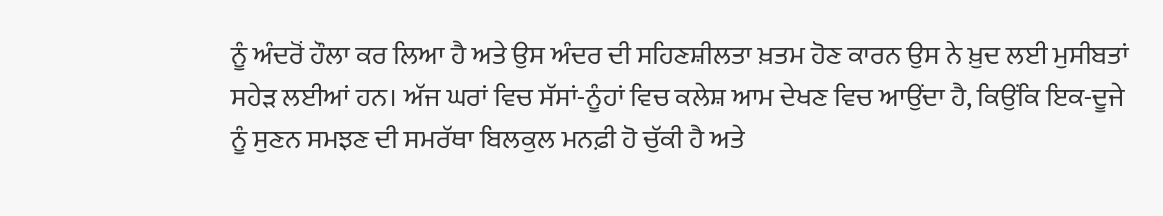ਨੂੰ ਅੰਦਰੋਂ ਹੌਲਾ ਕਰ ਲਿਆ ਹੈ ਅਤੇ ਉਸ ਅੰਦਰ ਦੀ ਸਹਿਣਸ਼ੀਲਤਾ ਖ਼ਤਮ ਹੋਣ ਕਾਰਨ ਉਸ ਨੇ ਖ਼ੁਦ ਲਈ ਮੁਸੀਬਤਾਂ ਸਹੇੜ ਲਈਆਂ ਹਨ। ਅੱਜ ਘਰਾਂ ਵਿਚ ਸੱਸਾਂ-ਨੂੰਹਾਂ ਵਿਚ ਕਲੇਸ਼ ਆਮ ਦੇਖਣ ਵਿਚ ਆਉਂਦਾ ਹੈ, ਕਿਉਂਕਿ ਇਕ-ਦੂਜੇ ਨੂੰ ਸੁਣਨ ਸਮਝਣ ਦੀ ਸਮਰੱਥਾ ਬਿਲਕੁਲ ਮਨਫ਼ੀ ਹੋ ਚੁੱਕੀ ਹੈ ਅਤੇ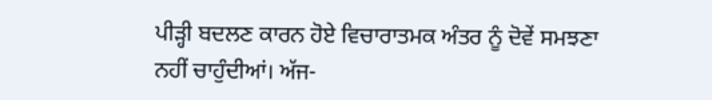ਪੀੜ੍ਹੀ ਬਦਲਣ ਕਾਰਨ ਹੋਏ ਵਿਚਾਰਾਤਮਕ ਅੰਤਰ ਨੂੰ ਦੋਵੇਂ ਸਮਝਣਾ ਨਹੀਂ ਚਾਹੁੰਦੀਆਂ। ਅੱਜ-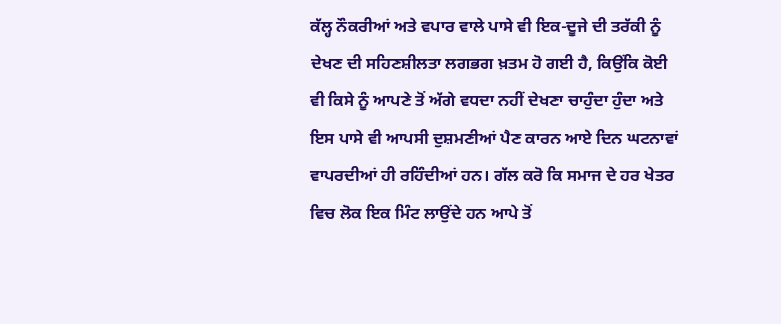ਕੱਲ੍ਹ ਨੌਕਰੀਆਂ ਅਤੇ ਵਪਾਰ ਵਾਲੇ ਪਾਸੇ ਵੀ ਇਕ-ਦੂਜੇ ਦੀ ਤਰੱਕੀ ਨੂੰ ਦੇਖਣ ਦੀ ਸਹਿਣਸ਼ੀਲਤਾ ਲਗਭਗ ਖ਼ਤਮ ਹੋ ਗਈ ਹੈ, ਕਿਉਂਕਿ ਕੋਈ ਵੀ ਕਿਸੇ ਨੂੰ ਆਪਣੇ ਤੋਂ ਅੱਗੇ ਵਧਦਾ ਨਹੀਂ ਦੇਖਣਾ ਚਾਹੁੰਦਾ ਹੁੰਦਾ ਅਤੇ ਇਸ ਪਾਸੇ ਵੀ ਆਪਸੀ ਦੁਸ਼ਮਣੀਆਂ ਪੈਣ ਕਾਰਨ ਆਏ ਦਿਨ ਘਟਨਾਵਾਂ ਵਾਪਰਦੀਆਂ ਹੀ ਰਹਿੰਦੀਆਂ ਹਨ। ਗੱਲ ਕਰੋ ਕਿ ਸਮਾਜ ਦੇ ਹਰ ਖੇਤਰ ਵਿਚ ਲੋਕ ਇਕ ਮਿੰਟ ਲਾਉਂਦੇ ਹਨ ਆਪੇ ਤੋਂ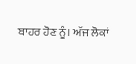ਬਾਹਰ ਹੋਣ ਨੂੰ। ਅੱਜ ਲੋਕਾਂ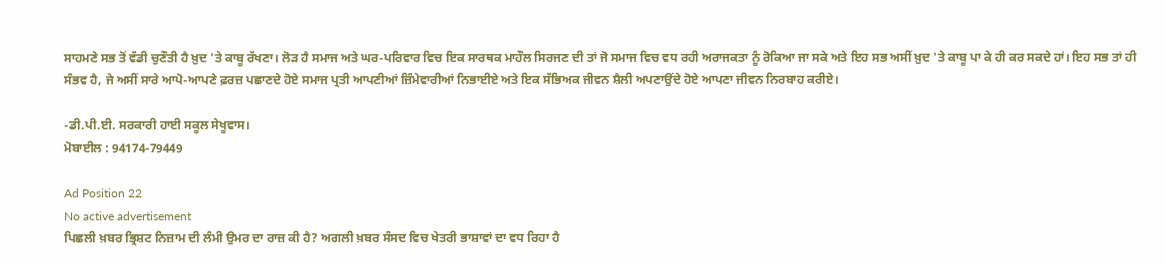ਸਾਹਮਣੇ ਸਭ ਤੋਂ ਵੱਡੀ ਚੁਣੌਤੀ ਹੈ ਖ਼ੁਦ 'ਤੇ ਕਾਬੂ ਰੱਖਣਾ। ਲੋੜ ਹੈ ਸਮਾਜ ਅਤੇ ਘਰ-ਪਰਿਵਾਰ ਵਿਚ ਇਕ ਸਾਰਥਕ ਮਾਹੌਲ ਸਿਰਜਣ ਦੀ ਤਾਂ ਜੋ ਸਮਾਜ ਵਿਚ ਵਧ ਰਹੀ ਅਰਾਜਕਤਾ ਨੂੰ ਰੋਕਿਆ ਜਾ ਸਕੇ ਅਤੇ ਇਹ ਸਭ ਅਸੀਂ ਖ਼ੁਦ 'ਤੇ ਕਾਬੂ ਪਾ ਕੇ ਹੀ ਕਰ ਸਕਦੇ ਹਾਂ। ਇਹ ਸਭ ਤਾਂ ਹੀ ਸੰਭਵ ਹੈ, ਜੇ ਅਸੀਂ ਸਾਰੇ ਆਪੋ-ਆਪਣੇ ਫ਼ਰਜ਼ ਪਛਾਣਦੇ ਹੋਏ ਸਮਾਜ ਪ੍ਰਤੀ ਆਪਣੀਆਂ ਜ਼ਿੰਮੇਵਾਰੀਆਂ ਨਿਭਾਈਏ ਅਤੇ ਇਕ ਸੱਭਿਅਕ ਜੀਵਨ ਸ਼ੈਲੀ ਅਪਣਾਉਂਦੇ ਹੋਏ ਆਪਣਾ ਜੀਵਨ ਨਿਰਬਾਹ ਕਰੀਏ।

-ਡੀ.ਪੀ.ਈ. ਸਰਕਾਰੀ ਹਾਈ ਸਕੂਲ ਸੇਖੂਵਾਸ।
ਮੋਬਾਈਲ : 94174-79449

Ad Position 22
No active advertisement
ਪਿਛਲੀ ਖ਼ਬਰ ਭ੍ਰਿਸ਼ਟ ਨਿਜ਼ਾਮ ਦੀ ਲੰਮੀ ਉਮਰ ਦਾ ਰਾਜ਼ ਕੀ ਹੈ? ਅਗਲੀ ਖ਼ਬਰ ਸੰਸਦ ਵਿਚ ਖੇਤਰੀ ਭਾਸ਼ਾਵਾਂ ਦਾ ਵਧ ਰਿਹਾ ਹੈ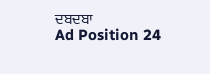ਦਬਦਬਾ
Ad Position 24